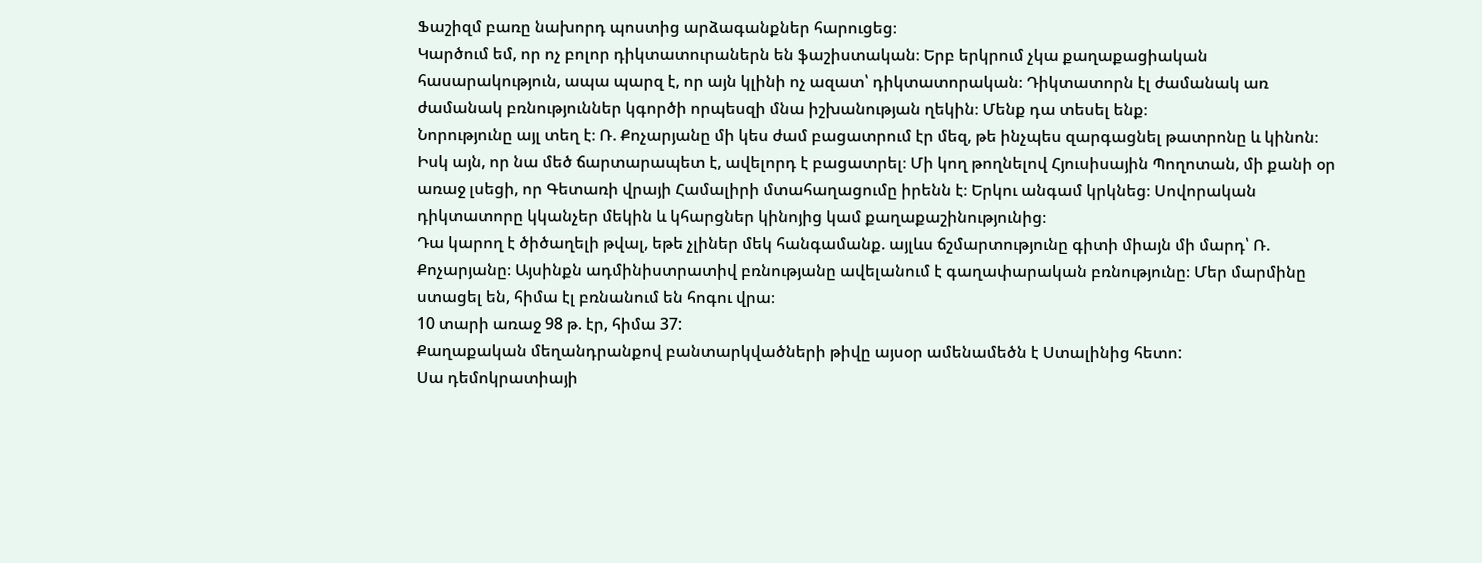Ֆաշիզմ բառը նախորդ պոստից արձագանքներ հարուցեց։
Կարծում եմ, որ ոչ բոլոր դիկտատուրաներն են ֆաշիստական։ Երբ երկրում չկա քաղաքացիական հասարակություն, ապա պարզ է, որ այն կլինի ոչ ազատ՝ դիկտատորական։ Դիկտատորն էլ ժամանակ առ ժամանակ բռնություններ կգործի որպեսզի մնա իշխանության ղեկին։ Մենք դա տեսել ենք։
Նորությունը այլ տեղ է։ Ռ. Քոչարյանը մի կես ժամ բացատրում էր մեզ, թե ինչպես զարգացնել թատրոնը և կինոն։ Իսկ այն, որ նա մեծ ճարտարապետ է, ավելորդ է բացատրել։ Մի կող թողնելով Հյուսիսային Պողոտան, մի քանի օր առաջ լսեցի, որ Գետառի վրայի Համալիրի մտահաղացումը իրենն է։ Երկու անգամ կրկնեց։ Սովորական դիկտատորը կկանչեր մեկին և կհարցներ կինոյից կամ քաղաքաշինությունից։
Դա կարող է ծիծաղելի թվալ, եթե չլիներ մեկ հանգամանք. այլևս ճշմարտությունը գիտի միայն մի մարդ՝ Ռ. Քոչարյանը։ Այսինքն ադմինիստրատիվ բռնությանը ավելանում է գաղափարական բռնությունը։ Մեր մարմինը ստացել են, հիմա էլ բռնանում են հոգու վրա։
10 տարի առաջ 98 թ. էր, հիմա 37:
Քաղաքական մեղանդրանքով բանտարկվածների թիվը այսօր ամենամեծն է Ստալինից հետո:
Սա դեմոկրատիայի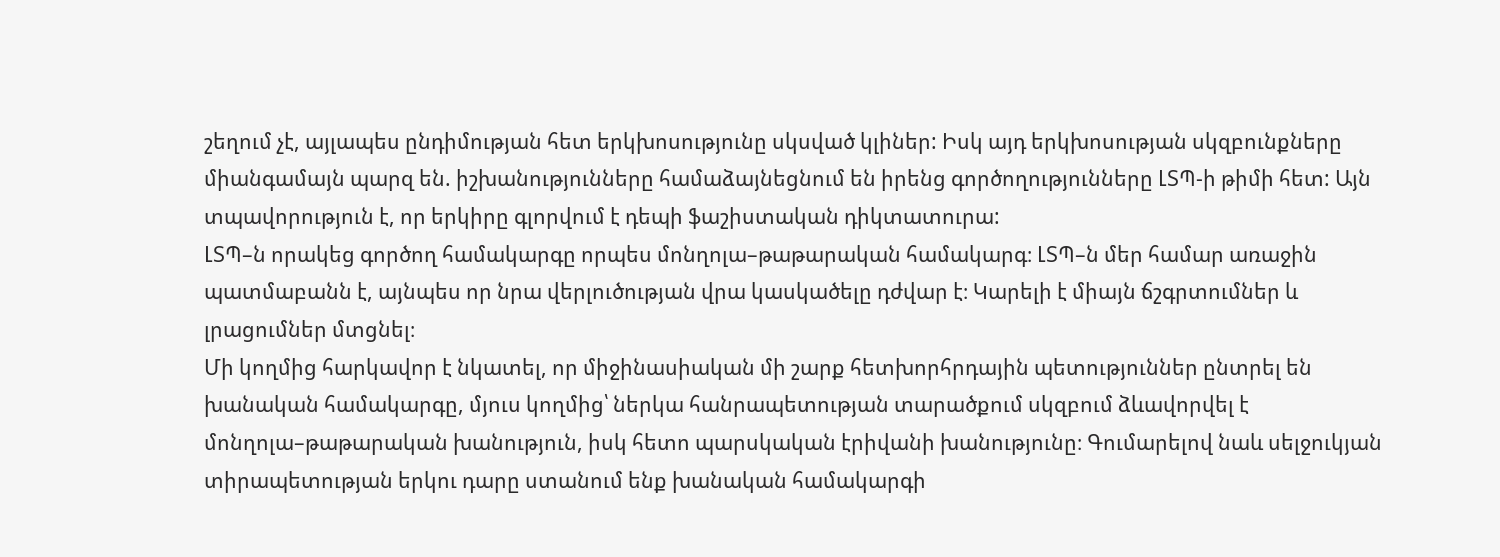շեղում չէ, այլապես ընդիմության հետ երկխոսությունը սկսված կլիներ: Իսկ այդ երկխոսության սկզբունքները միանգամայն պարզ են. իշխանությունները համաձայնեցնում են իրենց գործողությունները ԼՏՊ-ի թիմի հետ: Այն տպավորություն է, որ երկիրը գլորվում է դեպի ֆաշիստական դիկտատուրա:
ԼՏՊ–ն որակեց գործող համակարգը որպես մոնղոլա–թաթարական համակարգ։ ԼՏՊ–ն մեր համար առաջին պատմաբանն է, այնպես որ նրա վերլուծության վրա կասկածելը դժվար է։ Կարելի է միայն ճշգրտումներ և լրացումներ մտցնել։
Մի կողմից հարկավոր է նկատել, որ միջինասիական մի շարք հետխորհրդային պետություններ ընտրել են խանական համակարգը, մյուս կողմից՝ ներկա հանրապետության տարածքում սկզբում ձևավորվել է մոնղոլա–թաթարական խանություն, իսկ հետո պարսկական էրիվանի խանությունը։ Գումարելով նաև սելջուկյան տիրապետության երկու դարը ստանում ենք խանական համակարգի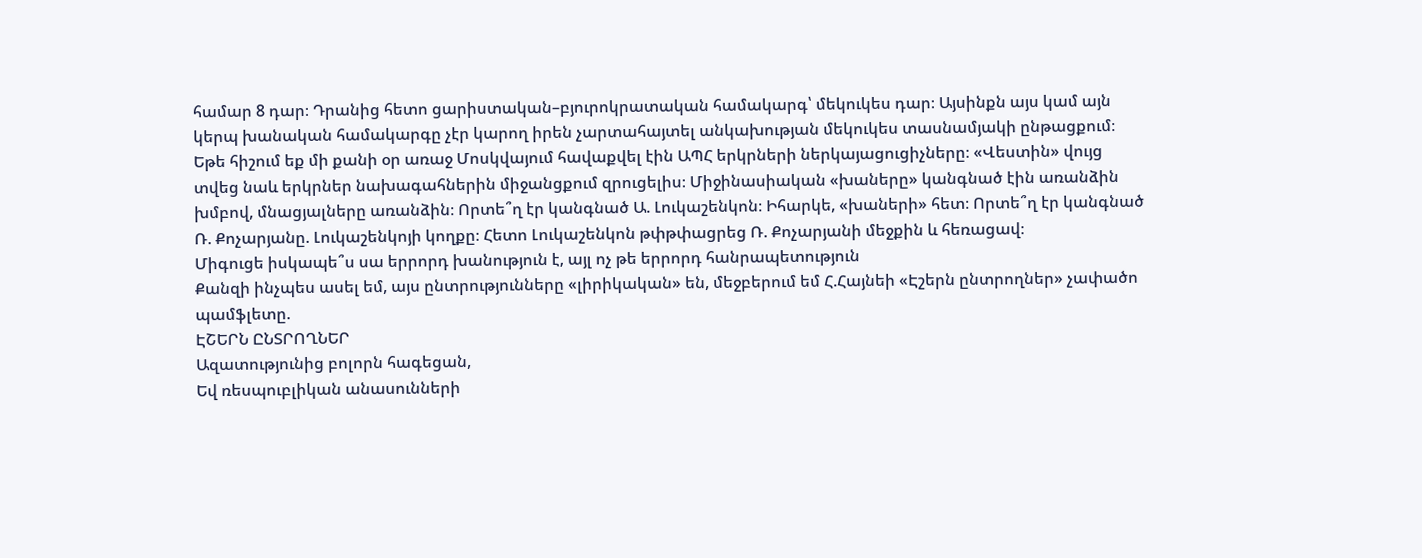համար 8 դար։ Դրանից հետո ցարիստական–բյուրոկրատական համակարգ՝ մեկուկես դար։ Այսինքն այս կամ այն կերպ խանական համակարգը չէր կարող իրեն չարտահայտել անկախության մեկուկես տասնամյակի ընթացքում։
Եթե հիշում եք մի քանի օր առաջ Մոսկվայում հավաքվել էին ԱՊՀ երկրների ներկայացուցիչները։ «Վեստին» վույց տվեց նաև երկրներ նախագահներին միջանցքում զրուցելիս։ Միջինասիական «խաները» կանգնած էին առանձին խմբով, մնացյալները առանձին։ Որտե՞ղ էր կանգնած Ա. Լուկաշենկոն։ Իհարկե, «խաների» հետ։ Որտե՞ղ էր կանգնած Ռ. Քոչարյանը. Լուկաշենկոյի կողքը։ Հետո Լուկաշենկոն թփթփացրեց Ռ. Քոչարյանի մեջքին և հեռացավ։
Միգուցե իսկապե՞ս սա երրորդ խանություն է, այլ ոչ թե երրորդ հանրապետություն
Քանզի ինչպես ասել եմ, այս ընտրությունները «լիրիկական» են, մեջբերում եմ Հ.Հայնեի «Էշերն ընտրողներ» չափածո պամֆլետը.
ԷՇԵՐՆ ԸՆՏՐՈՂՆԵՐ
Ազատությունից բոլորն հագեցան,
Եվ ռեսպուբլիկան անասունների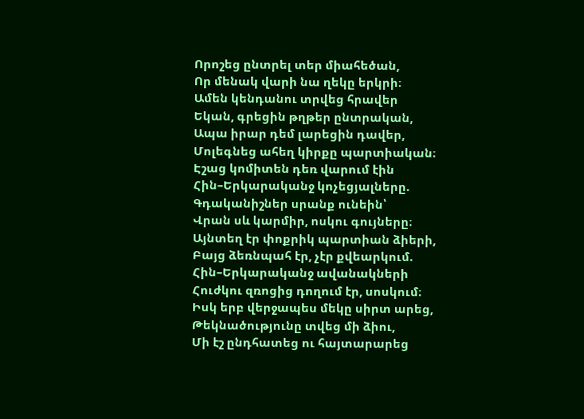Որոշեց ընտրել տեր միահեծան,
Որ մենակ վարի նա ղեկը երկրի։
Ամեն կենդանու տրվեց հրավեր
Եկան, գրեցին թղթեր ընտրական,
Ապա իրար դեմ լարեցին դավեր,
Մոլեգնեց ահեղ կիրքը պարտիական։
Էշաց կոմիտեն դեռ վարում էին
Հին–Երկարականջ կոչեցյալները.
Գդականիշներ սրանք ունեին՝
Վրան սև կարմիր, ոսկու գույները։
Այնտեղ էր փոքրիկ պարտիան ձիերի,
Բայց ձեռնպահ էր, չէր քվեարկում.
Հին–Երկարականջ ավանակների
Հուժկու զռոցից դողում էր, սոսկում։
Իսկ երբ վերջապես մեկը սիրտ արեց,
Թեկնածությունը տվեց մի ձիու,
Մի էշ ընդհատեց ու հայտարարեց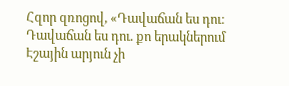Հզոր զռոցով, «Դավաճան ես դու։
Դավաճան ես դու. քո երակներում
Էշային արյուն չի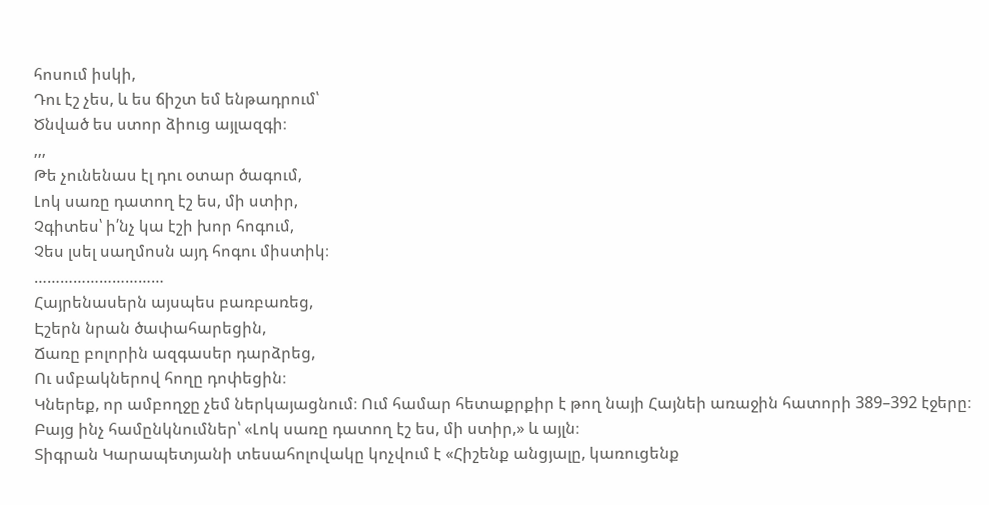հոսում իսկի,
Դու էշ չես, և ես ճիշտ եմ ենթադրում՝
Ծնված ես ստոր ձիուց այլազգի։
,,,
Թե չունենաս էլ դու օտար ծագում,
Լոկ սառը դատող էշ ես, մի ստիր,
Չգիտես՝ ի՛նչ կա էշի խոր հոգում,
Չես լսել սաղմոսն այդ հոգու միստիկ։
…………………………
Հայրենասերն այսպես բառբառեց,
Էշերն նրան ծափահարեցին,
Ճառը բոլորին ազգասեր դարձրեց,
Ու սմբակներով հողը դոփեցին։
Կներեք, որ ամբողջը չեմ ներկայացնում։ Ում համար հետաքրքիր է թող նայի Հայնեի առաջին հատորի 389–392 էջերը։
Բայց ինչ համընկնումներ՝ «Լոկ սառը դատող էշ ես, մի ստիր,» և այլն։
Տիգրան Կարապետյանի տեսահոլովակը կոչվում է «Հիշենք անցյալը, կառուցենք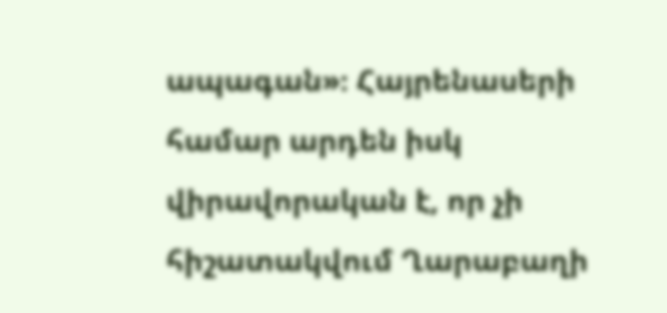ապագան»։ Հայրենասերի համար արդեն իսկ վիրավորական է, որ չի հիշատակվում Ղարաբաղի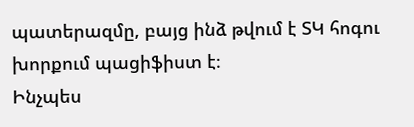պատերազմը, բայց ինձ թվում է ՏԿ հոգու խորքում պացիֆիստ է։
Ինչպես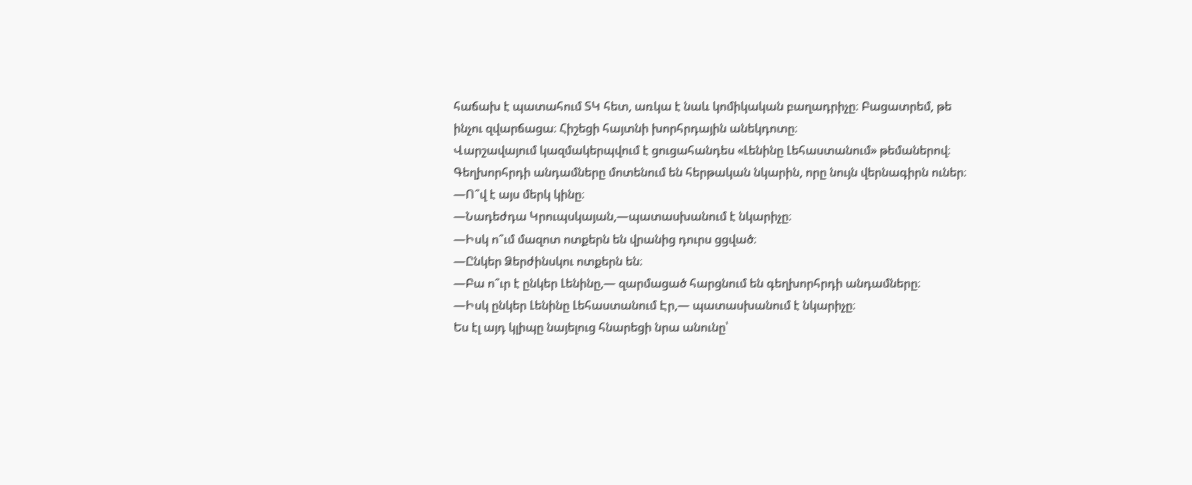հաճախ է պատահում ՏԿ հետ, առկա է նաև կոմիկական բաղադրիչը։ Բացատրեմ, թե ինչու զվարճացա։ Հիշեցի հայտնի խորհրդային անեկդոտը։
Վարշավայում կազմակերպվում է ցուցահանդես «Լենինը Լեհաստանում» թեմաներով։ Գեղխորհրդի անդամները մոտենում են հերթական նկարին, որը նույն վերնագիրն ուներ։
—Ո՞վ է այս մերկ կինը։
—Նադեժդա Կրուպսկայան,—պատասխանում է նկարիչը։
—Իսկ ո՞ւմ մազոտ ոտքերն են վրանից դուրս ցցված։
—Ընկեր Ձերժինսկու ոտքերն են։
—Բա ո՞ւր է ընկեր Լենինը,— զարմացած հարցնում են գեղխորհրդի անդամները։
—Իսկ ընկեր Լենինը Լեհաստանում Էր,— պատասխանում է նկարիչը։
Ես էլ այդ կլիպը նայելուց հնարեցի նրա անունը՝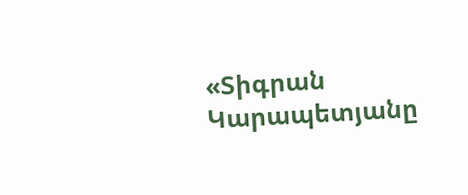«Տիգրան Կարապետյանը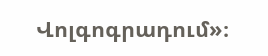Վոլգոգրադում»։